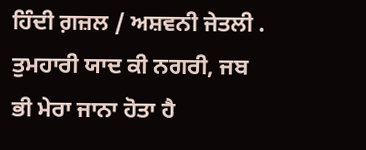ਹਿੰਦੀ ਗ਼ਜ਼ਲ / ਅਸ਼ਵਨੀ ਜੇਤਲੀ .
ਤੁਮਹਾਰੀ ਯਾਦ ਕੀ ਨਗਰੀ, ਜਬ ਭੀ ਮੇਰਾ ਜਾਨਾ ਹੋਤਾ ਹੈ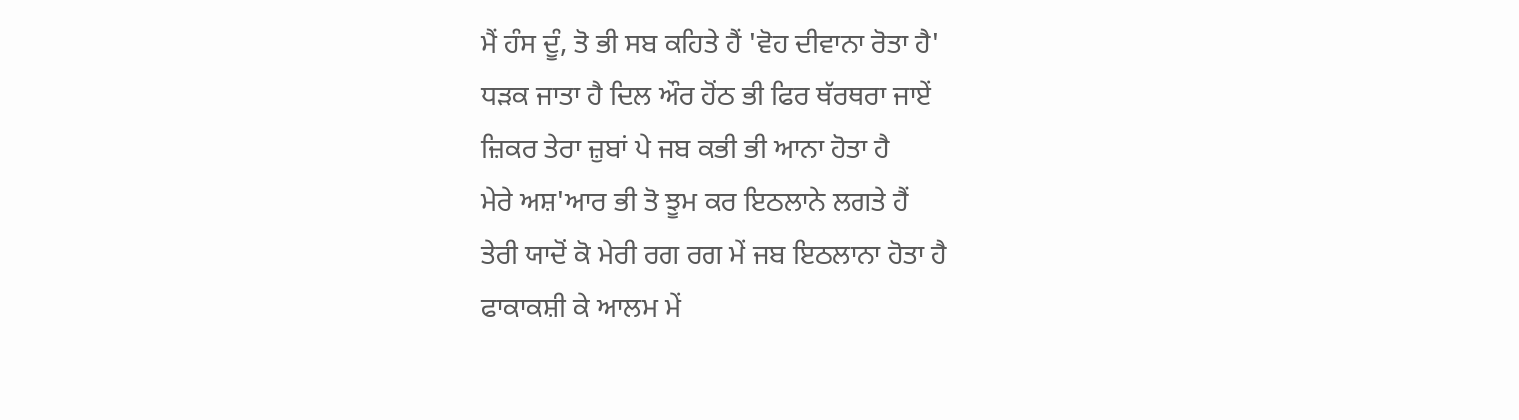ਮੈਂ ਹੰਸ ਦੂੰ, ਤੋ ਭੀ ਸਬ ਕਹਿਤੇ ਹੈਂ 'ਵੋਹ ਦੀਵਾਨਾ ਰੋਤਾ ਹੈ'
ਧੜਕ ਜਾਤਾ ਹੈ ਦਿਲ ਔਰ ਹੋਂਠ ਭੀ ਫਿਰ ਥੱਰਥਰਾ ਜਾਏਂ
ਜ਼ਿਕਰ ਤੇਰਾ ਜ਼ੁਬਾਂ ਪੇ ਜਬ ਕਭੀ ਭੀ ਆਨਾ ਹੋਤਾ ਹੈ
ਮੇਰੇ ਅਸ਼'ਆਰ ਭੀ ਤੋ ਝੂਮ ਕਰ ਇਠਲਾਨੇ ਲਗਤੇ ਹੈਂ
ਤੇਰੀ ਯਾਦੋਂ ਕੋ ਮੇਰੀ ਰਗ ਰਗ ਮੇਂ ਜਬ ਇਠਲਾਨਾ ਹੋਤਾ ਹੈ
ਫਾਕਾਕਸ਼ੀ ਕੇ ਆਲਮ ਮੇਂ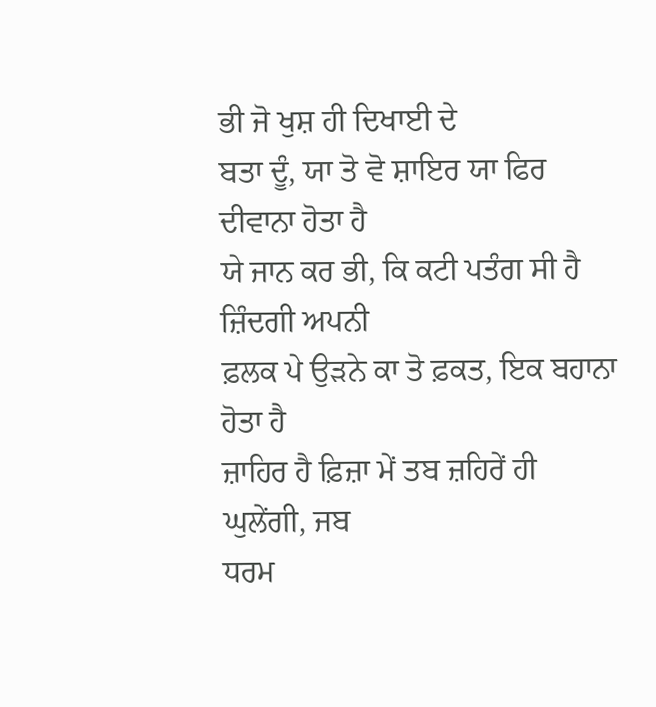ਭੀ ਜੋ ਖੁਸ਼ ਹੀ ਦਿਖਾਈ ਦੇ
ਬਤਾ ਦੂੰ, ਯਾ ਤੋ ਵੋ ਸ਼ਾਇਰ ਯਾ ਫਿਰ ਦੀਵਾਨਾ ਹੋਤਾ ਹੈ
ਯੇ ਜਾਨ ਕਰ ਭੀ, ਕਿ ਕਟੀ ਪਤੰਗ ਸੀ ਹੈ ਜ਼ਿੰਦਗੀ ਅਪਨੀ
ਫ਼ਲਕ ਪੇ ਉੜਨੇ ਕਾ ਤੋ ਫ਼ਕਤ, ਇਕ ਬਹਾਨਾ ਹੋਤਾ ਹੈ
ਜ਼ਾਹਿਰ ਹੈ ਫ਼ਿਜ਼ਾ ਮੇਂ ਤਬ ਜ਼ਹਿਰੇਂ ਹੀ ਘੁਲੇਂਗੀ, ਜਬ
ਧਰਮ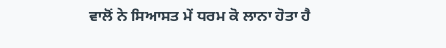ਵਾਲੋਂ ਨੇ ਸਿਆਸਤ ਮੇਂ ਧਰਮ ਕੋ ਲਾਨਾ ਹੋਤਾ ਹੈ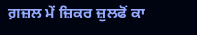ਗ਼ਜ਼ਲ ਮੇਂ ਜ਼ਿਕਰ ਜ਼ੁਲਫੋਂ ਕਾ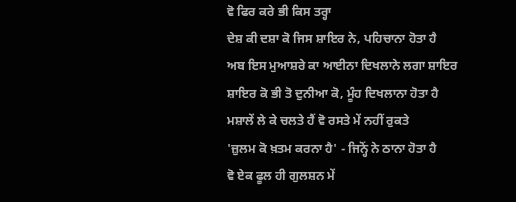ਵੋ ਫਿਰ ਕਰੇ ਭੀ ਕਿਸ ਤਰ੍ਹਾ
ਦੇਸ਼ ਕੀ ਦਸ਼ਾ ਕੋ ਜਿਸ ਸ਼ਾਇਰ ਨੇ, ਪਹਿਚਾਨਾ ਹੋਤਾ ਹੈ
ਅਬ ਇਸ ਮੁਆਸ਼ਰੇ ਕਾ ਆਈਨਾ ਦਿਖਲਾਨੇ ਲਗਾ ਸ਼ਾਇਰ
ਸ਼ਾਇਰ ਕੋ ਭੀ ਤੋ ਦੁਨੀਆ ਕੋ, ਮੂੰਹ ਦਿਖਲਾਨਾ ਹੋਤਾ ਹੈ
ਮਸ਼ਾਲੇਂ ਲੇ ਕੇ ਚਲਤੇ ਹੈਂ ਵੋ ਰਸਤੇ ਮੇਂ ਨਹੀਂ ਰੁਕਤੇ
'ਜ਼ੁਲਮ ਕੋ ਖ਼ਤਮ ਕਰਨਾ ਹੈ' - ਜਿਨ੍ਹੋਂ ਨੇ ਠਾਨਾ ਹੋਤਾ ਹੈ
ਵੋ ਏਕ ਫੂਲ ਹੀ ਗੁਲਸ਼ਨ ਮੇਂ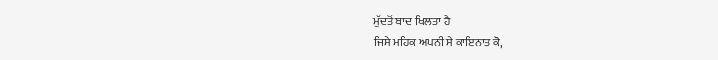ਮੁੱਦਤੋਂ ਬਾਦ ਖਿਲਤਾ ਹੈ
ਜਿਸੇ ਮਹਿਕ ਅਪਨੀ ਸੇ ਕਾਇਨਾਤ ਕੋ,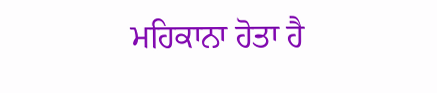ਮਹਿਕਾਨਾ ਹੋਤਾ ਹੈ